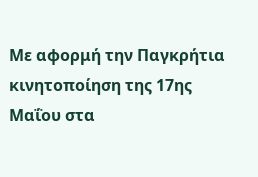Με αφορμή την Παγκρήτια κινητοποίηση της 17ης Μαΐου στα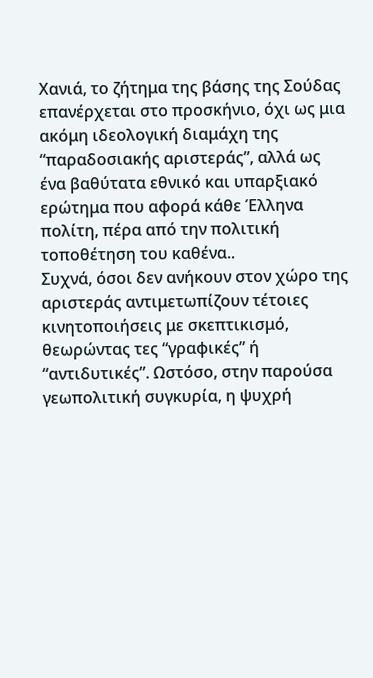Χανιά, το ζήτημα της βάσης της Σούδας επανέρχεται στο προσκήνιο, όχι ως μια ακόμη ιδεολογική διαμάχη της “παραδοσιακής αριστεράς”, αλλά ως ένα βαθύτατα εθνικό και υπαρξιακό ερώτημα που αφορά κάθε Έλληνα πολίτη, πέρα από την πολιτική τοποθέτηση του καθένα..
Συχνά, όσοι δεν ανήκουν στον χώρο της αριστεράς αντιμετωπίζουν τέτοιες κινητοποιήσεις με σκεπτικισμό, θεωρώντας τες “γραφικές” ή “αντιδυτικές”. Ωστόσο, στην παρούσα γεωπολιτική συγκυρία, η ψυχρή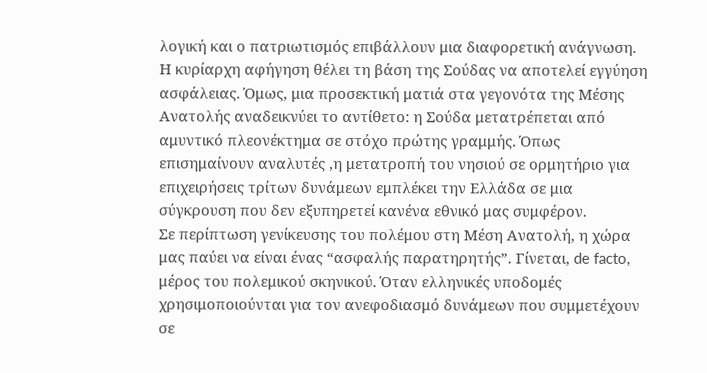λογική και ο πατριωτισμός επιβάλλουν μια διαφορετική ανάγνωση.
Η κυρίαρχη αφήγηση θέλει τη βάση της Σούδας να αποτελεί εγγύηση ασφάλειας. Όμως, μια προσεκτική ματιά στα γεγονότα της Μέσης Ανατολής αναδεικνύει το αντίθετο: η Σούδα μετατρέπεται από αμυντικό πλεονέκτημα σε στόχο πρώτης γραμμής. Όπως επισημαίνουν αναλυτές ,η μετατροπή του νησιού σε ορμητήριο για επιχειρήσεις τρίτων δυνάμεων εμπλέκει την Ελλάδα σε μια σύγκρουση που δεν εξυπηρετεί κανένα εθνικό μας συμφέρον.
Σε περίπτωση γενίκευσης του πολέμου στη Μέση Ανατολή, η χώρα μας παύει να είναι ένας “ασφαλής παρατηρητής”. Γίνεται, de facto, μέρος του πολεμικού σκηνικού. Όταν ελληνικές υποδομές χρησιμοποιούνται για τον ανεφοδιασμό δυνάμεων που συμμετέχουν σε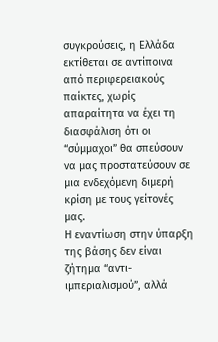συγκρούσεις, η Ελλάδα εκτίθεται σε αντίποινα από περιφερειακούς παίκτες, χωρίς απαραίτητα να έχει τη διασφάλιση ότι οι “σύμμαχοι” θα σπεύσουν να μας προστατεύσουν σε μια ενδεχόμενη διμερή κρίση με τους γείτονές μας.
Η εναντίωση στην ύπαρξη της βάσης δεν είναι ζήτημα “αντι-ιμπεριαλισμού”, αλλά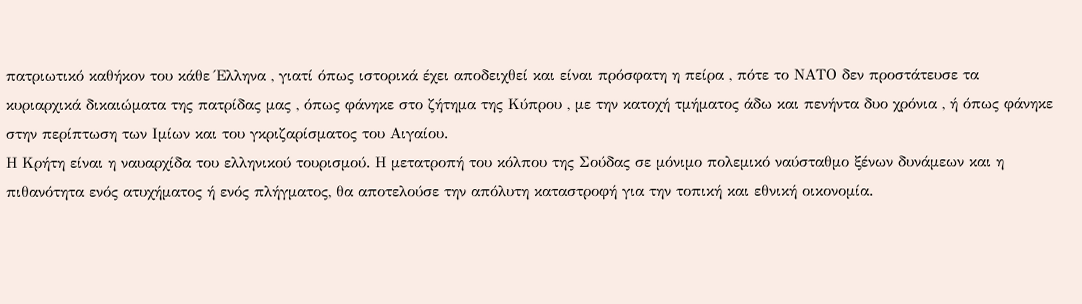πατριωτικό καθήκον του κάθε Έλληνα , γιατί όπως ιστορικά έχει αποδειχθεί και είναι πρόσφατη η πείρα , πότε το ΝΑΤΟ δεν προστάτευσε τα κυριαρχικά δικαιώματα της πατρίδας μας , όπως φάνηκε στο ζήτημα της Κύπρου , με την κατοχή τμήματος άδω και πενήντα δυο χρόνια , ή όπως φάνηκε στην περίπτωση των Ιμίων και του γκριζαρίσματος του Αιγαίου.
Η Κρήτη είναι η ναυαρχίδα του ελληνικού τουρισμού. Η μετατροπή του κόλπου της Σούδας σε μόνιμο πολεμικό ναύσταθμο ξένων δυνάμεων και η πιθανότητα ενός ατυχήματος ή ενός πλήγματος, θα αποτελούσε την απόλυτη καταστροφή για την τοπική και εθνική οικονομία.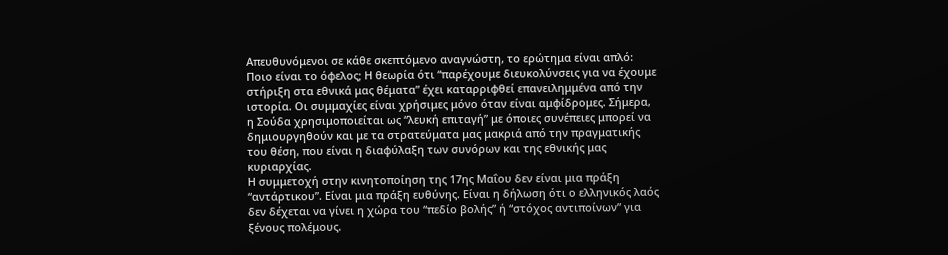Απευθυνόμενοι σε κάθε σκεπτόμενο αναγνώστη, το ερώτημα είναι απλό: Ποιο είναι το όφελος; Η θεωρία ότι “παρέχουμε διευκολύνσεις για να έχουμε στήριξη στα εθνικά μας θέματα” έχει καταρριφθεί επανειλημμένα από την ιστορία. Οι συμμαχίες είναι χρήσιμες μόνο όταν είναι αμφίδρομες. Σήμερα, η Σούδα χρησιμοποιείται ως “λευκή επιταγή” με όποιες συνέπειες μπορεί να δημιουργηθούν και με τα στρατεύματα μας μακριά από την πραγματικής του θέση, που είναι η διαφύλαξη των συνόρων και της εθνικής μας κυριαρχίας.
Η συμμετοχή στην κινητοποίηση της 17ης Μαΐου δεν είναι μια πράξη “αντάρτικου”. Είναι μια πράξη ευθύνης. Είναι η δήλωση ότι ο ελληνικός λαός δεν δέχεται να γίνει η χώρα του “πεδίο βολής” ή “στόχος αντιποίνων” για ξένους πολέμους.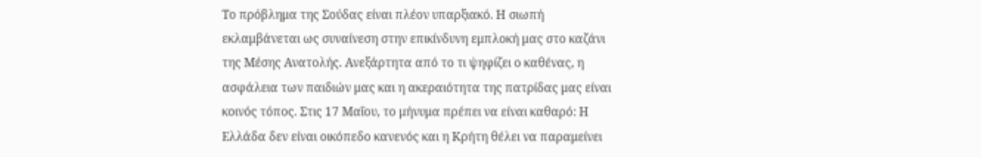Το πρόβλημα της Σούδας είναι πλέον υπαρξιακό. Η σιωπή εκλαμβάνεται ως συναίνεση στην επικίνδυνη εμπλοκή μας στο καζάνι της Μέσης Ανατολής. Ανεξάρτητα από το τι ψηφίζει ο καθένας, η ασφάλεια των παιδιών μας και η ακεραιότητα της πατρίδας μας είναι κοινός τόπος. Στις 17 Μαΐου, το μήνυμα πρέπει να είναι καθαρό: Η Ελλάδα δεν είναι οικόπεδο κανενός και η Κρήτη θέλει να παραμείνει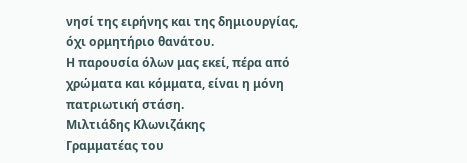νησί της ειρήνης και της δημιουργίας, όχι ορμητήριο θανάτου.
Η παρουσία όλων μας εκεί, πέρα από χρώματα και κόμματα, είναι η μόνη πατριωτική στάση.
Μιλτιάδης Κλωνιζάκης
Γραμματέας του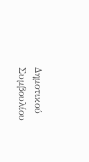Δημοτικού Συμβουλίου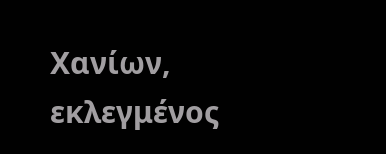Χανίων, εκλεγμένος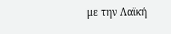με την Λαϊκή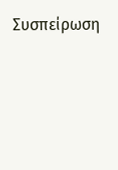Συσπείρωση